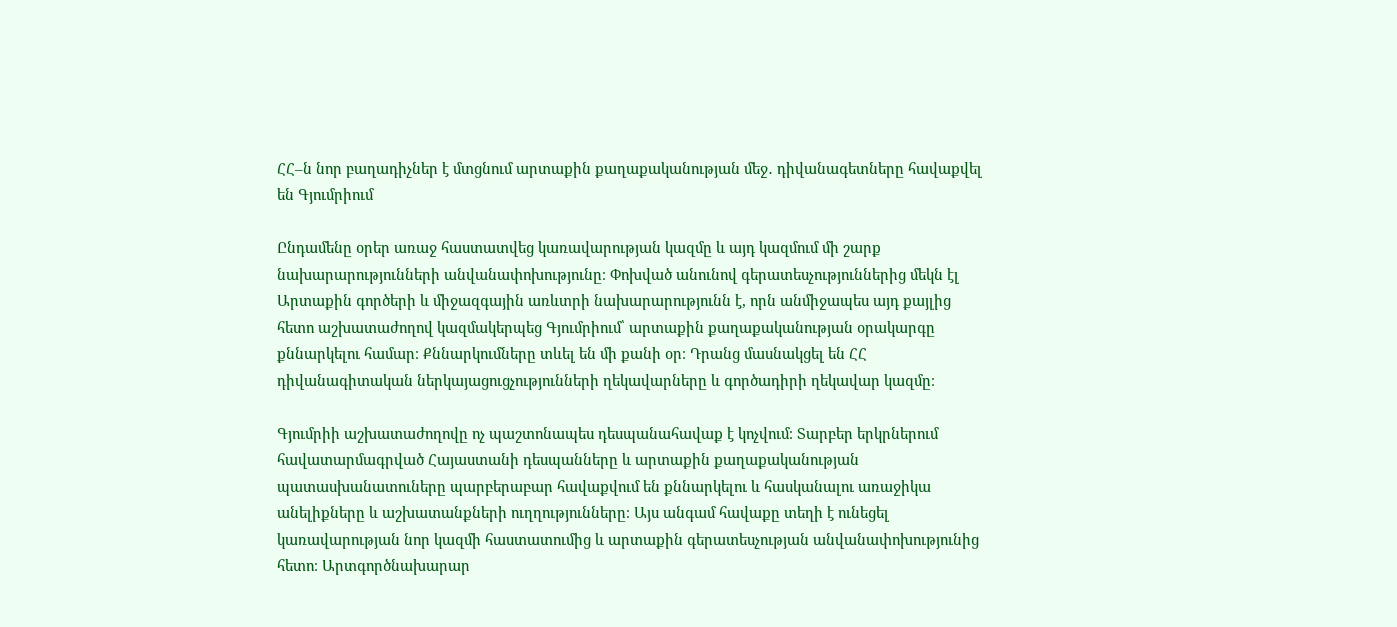ՀՀ–ն նոր բաղադիչներ է մտցնում արտաքին քաղաքականության մեջ․ դիվանագետները հավաքվել են Գյումրիում

Ընդամենը օրեր առաջ հաստատվեց կառավարության կազմը և այդ կազմում մի շարք նախարարությունների անվանափոխությունը։ Փոխված անունով գերատեսչություններից մեկն էլ Արտաքին գործերի և միջազգային առևտրի նախարարությունն է, որն անմիջապես այդ քայլից հետո աշխատաժողով կազմակերպեց Գյումրիում՝ արտաքին քաղաքականության օրակարգը քննարկելու համար։ Քննարկումները տևել են մի քանի օր։ Դրանց մասնակցել են ՀՀ դիվանագիտական ներկայացուցչությունների ղեկավարները և գործադիրի ղեկավար կազմը։

Գյումրիի աշխատաժողովը ոչ պաշտոնապես դեսպանահավաք է կոչվում։ Տարբեր երկրներում հավատարմագրված Հայաստանի դեսպանները և արտաքին քաղաքականության պատասխանատուները պարբերաբար հավաքվում են քննարկելու և հասկանալու առաջիկա անելիքները և աշխատանքների ուղղությունները։ Այս անգամ հավաքը տեղի է ունեցել կառավարության նոր կազմի հաստատումից և արտաքին գերատեսչության անվանափոխությունից հետո։ Արտգործնախարար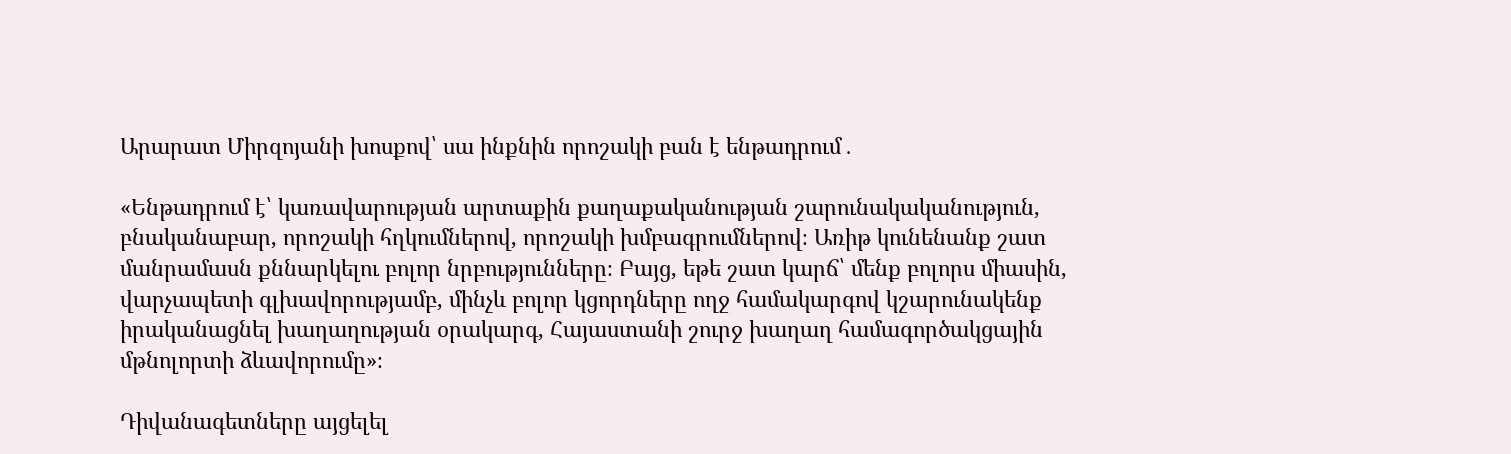Արարատ Միրզոյանի խոսքով՝ սա ինքնին որոշակի բան է ենթադրում․

«Ենթադրում է՝ կառավարության արտաքին քաղաքականության շարունակականություն, բնականաբար, որոշակի հղկումներով, որոշակի խմբագրումներով։ Առիթ կունենանք շատ մանրամասն քննարկելու բոլոր նրբությունները։ Բայց, եթե շատ կարճ՝ մենք բոլորս միասին, վարչապետի գլխավորությամբ, մինչև բոլոր կցորդները ողջ համակարգով կշարունակենք իրականացնել խաղաղության օրակարգ, Հայաստանի շուրջ խաղաղ համագործակցային մթնոլորտի ձևավորումը»։

Դիվանագետները այցելել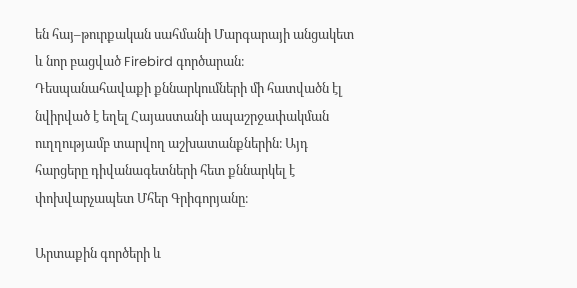են հայ–թուրքական սահմանի Մարգարայի անցակետ և նոր բացված Firebird գործարան։ Դեսպանահավաքի քննարկումների մի հատվածն էլ նվիրված է եղել Հայաստանի ապաշրջափակման ուղղությամբ տարվող աշխատանքներին։ Այդ հարցերը դիվանագետների հետ քննարկել է փոխվարչապետ Մհեր Գրիգորյանը։

Արտաքին գործերի և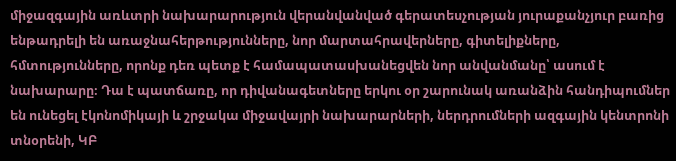միջազգային առևտրի նախարարություն վերանվանված գերատեսչության յուրաքանչյուր բառից ենթադրելի են առաջնահերթությունները, նոր մարտահրավերները, գիտելիքները, հմտությունները, որոնք դեռ պետք է համապատասխանեցվեն նոր անվանմանը՝ ասում է նախարարը։ Դա է պատճառը, որ դիվանագետները երկու օր շարունակ առանձին հանդիպումներ են ունեցել էկոնոմիկայի և շրջակա միջավայրի նախարարների, ներդրումների ազգային կենտրոնի տնօրենի, ԿԲ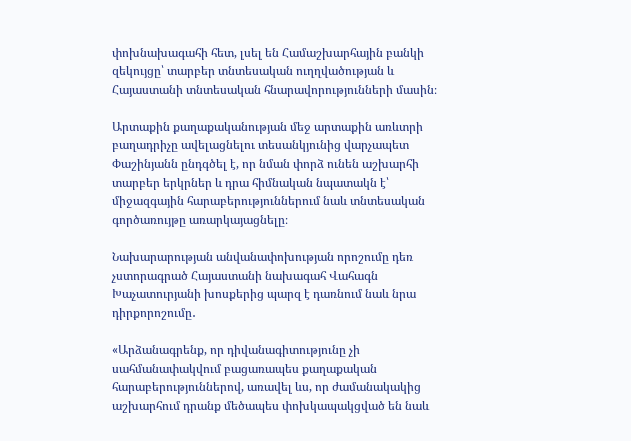փոխնախագահի հետ, լսել են Համաշխարհային բանկի զեկույցը՝ տարբեր տնտեսական ուղղվածության և Հայաստանի տնտեսական հնարավորությունների մասին։

Արտաքին քաղաքականության մեջ արտաքին առևտրի բաղադրիչը ավելացնելու տեսանկյունից վարչապետ Փաշինյանն ընդգծել է, որ նման փորձ ունեն աշխարհի տարբեր երկրներ և դրա հիմնական նպատակն է՝ միջազգային հարաբերություններում նաև տնտեսական գործառույթը առարկայացնելը։

Նախարարության անվանափոխության որոշումը դեռ չստորագրած Հայաստանի նախագահ Վահագն Խաչատուրյանի խոսքերից պարզ է դառնում նաև նրա դիրքորոշումը․

«Արձանագրենք, որ դիվանագիտությունը չի սահմանափակվում բացառապես քաղաքական հարաբերություններով, առավել ևս, որ ժամանակակից աշխարհում դրանք մեծապես փոխկապակցված են նաև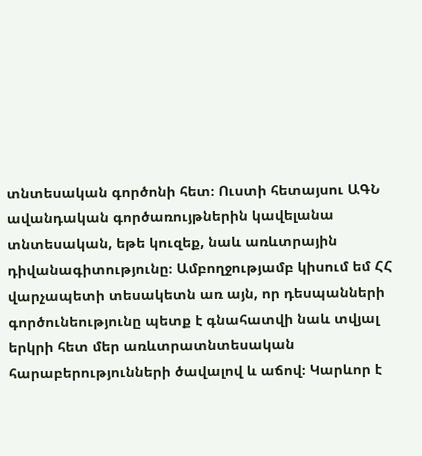տնտեսական գործոնի հետ։ Ուստի հետայսու ԱԳՆ ավանդական գործառույթներին կավելանա տնտեսական, եթե կուզեք, նաև առևտրային դիվանագիտությունը։ Ամբողջությամբ կիսում եմ ՀՀ վարչապետի տեսակետն առ այն, որ դեսպանների գործունեությունը պետք է գնահատվի նաև տվյալ երկրի հետ մեր առևտրատնտեսական հարաբերությունների ծավալով և աճով։ Կարևոր է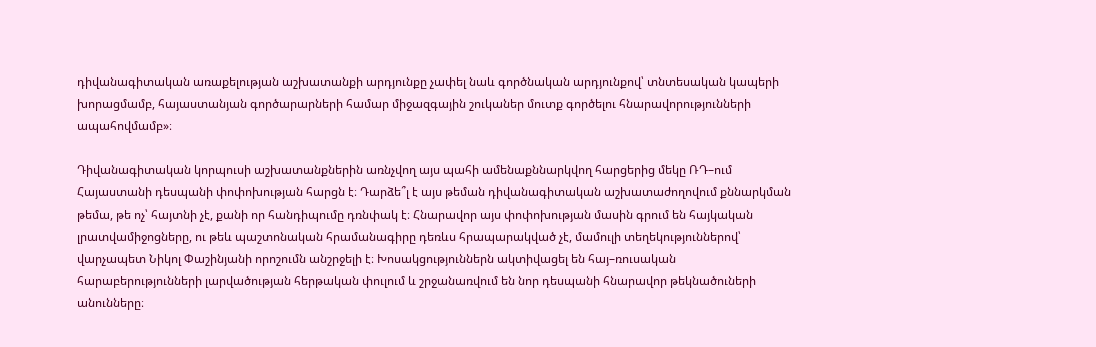դիվանագիտական առաքելության աշխատանքի արդյունքը չափել նաև գործնական արդյունքով՝ տնտեսական կապերի խորացմամբ, հայաստանյան գործարարների համար միջազգային շուկաներ մուտք գործելու հնարավորությունների ապահովմամբ»։

Դիվանագիտական կորպուսի աշխատանքներին առնչվող այս պահի ամենաքննարկվող հարցերից մեկը ՌԴ–ում Հայաստանի դեսպանի փոփոխության հարցն է։ Դարձե՞լ է այս թեման դիվանագիտական աշխատաժողովում քննարկման թեմա, թե ոչ՝ հայտնի չէ, քանի որ հանդիպումը դռնփակ է։ Հնարավոր այս փոփոխության մասին գրում են հայկական լրատվամիջոցները, ու թեև պաշտոնական հրամանագիրը դեռևս հրապարակված չէ, մամուլի տեղեկություններով՝ վարչապետ Նիկոլ Փաշինյանի որոշումն անշրջելի է։ Խոսակցություններն ակտիվացել են հայ–ռուսական հարաբերությունների լարվածության հերթական փուլում և շրջանառվում են նոր դեսպանի հնարավոր թեկնածուների անունները։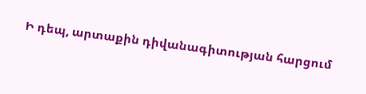Ի դեպ, արտաքին դիվանագիտության հարցում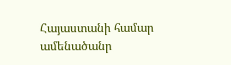Հայաստանի համար ամենածանր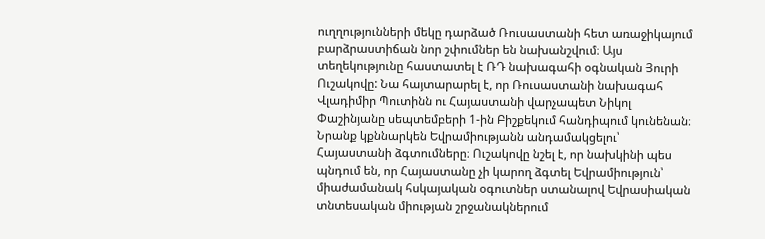ուղղությունների մեկը դարձած Ռուսաստանի հետ առաջիկայում բարձրաստիճան նոր շփումներ են նախանշվում։ Այս տեղեկությունը հաստատել է ՌԴ նախագահի օգնական Յուրի Ուշակովը: Նա հայտարարել է, որ Ռուսաստանի նախագահ Վլադիմիր Պուտինն ու Հայաստանի վարչապետ Նիկոլ Փաշինյանը սեպտեմբերի 1-ին Բիշքեկում հանդիպում կունենան։ Նրանք կքննարկեն Եվրամիությանն անդամակցելու՝ Հայաստանի ձգտումները։ Ուշակովը նշել է, որ նախկինի պես պնդում են, որ Հայաստանը չի կարող ձգտել Եվրամիություն՝ միաժամանակ հսկայական օգուտներ ստանալով Եվրասիական տնտեսական միության շրջանակներում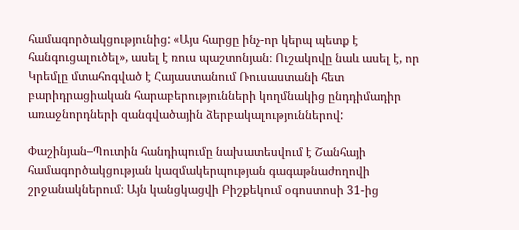համագործակցությունից: «Այս հարցը ինչ-որ կերպ պետք է հանգուցալուծել», ասել է ռուս պաշտոնյան։ Ուշակովը նաև ասել է, որ Կրեմլը մտահոգված է Հայաստանում Ռուսաստանի հետ բարիդրացիական հարաբերությունների կողմնակից ընդդիմադիր առաջնորդների զանգվածային ձերբակալություններով:

Փաշինյան–Պուտին հանդիպումը նախատեսվում է Շանհայի համագործակցության կազմակերպության գագաթնաժողովի շրջանակներում։ Այն կանցկացվի Բիշքեկում օգոստոսի 31-ից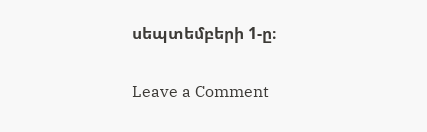սեպտեմբերի 1-ը։

Leave a Comment